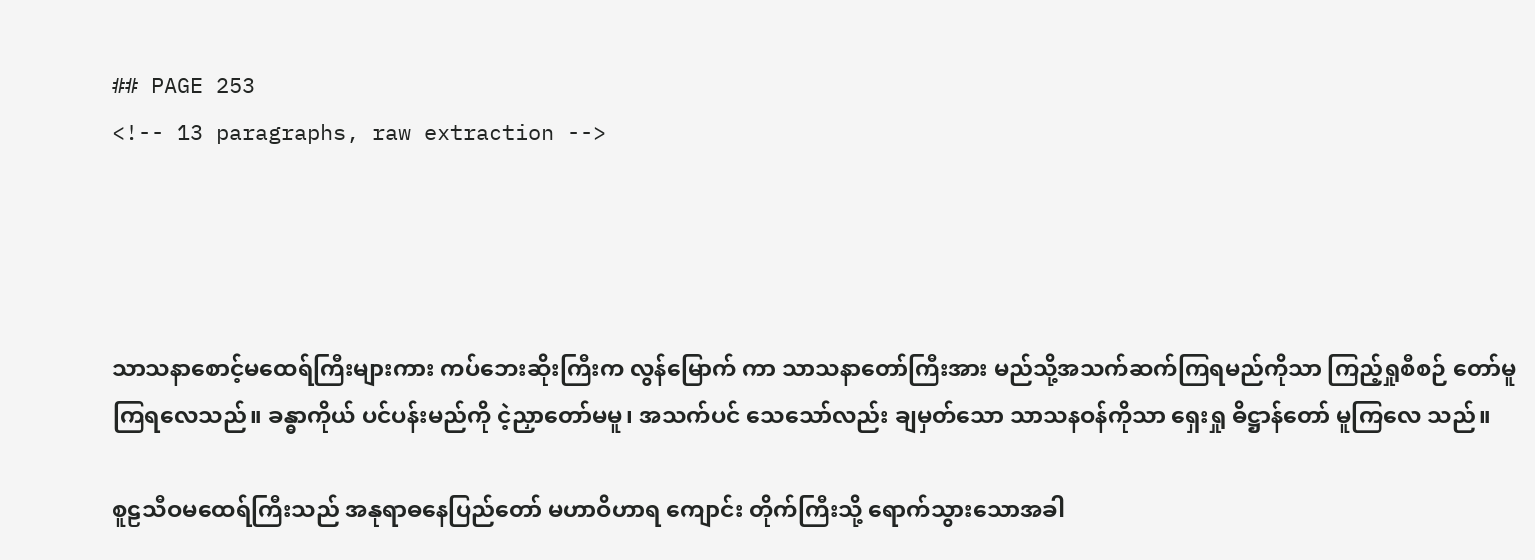## PAGE 253
<!-- 13 paragraphs, raw extraction -->




သာသနာစောင့်မထေရ်ကြီးများကား ကပ်ဘေးဆိုးကြီးက လွန်မြောက် ကာ သာသနာတော်ကြီးအား မည်သို့အသက်ဆက်ကြရမည်ကိုသာ ကြည့်ရှုစီစဉ် တော်မူကြရလေသည်။ ခန္ဓာကိုယ် ပင်ပန်းမည်ကို ငဲ့ညှာတော်မမူ၊ အသက်ပင် သေသော်လည်း ချမှတ်သော သာသနဝန်ကိုသာ ရှေးရှု ဓိဋ္ဌာန်တော် မူကြလေ သည်။

စူဠသီဝမထေရ်ကြီးသည် အနုရာဓနေပြည်တော် မဟာဝိဟာရ ကျောင်း တိုက်ကြီးသို့ ရောက်သွားသောအခါ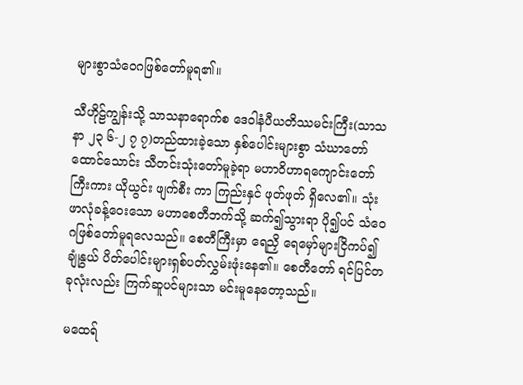များစွာသံဝေဂဖြစ်တော်မူရ၏။

သီဟိုဠ်ကျွန်းသို့ သာသနာရောက်စ ဒေဝါနံပီယတိဿမင်းကြီး(သာသနာ ၂၃ ၆-၂ ၇ ၇)တည်ထားခဲ့သော နှစ်ပေါင်းများစွာ သံဃာတော်ထောင်သောင်း သီတင်းသုံးတော်မူခဲ့ရာ မဟာဝိဟာရကျောင်းတော်ကြီးကား ယိုယွင်း ဖျက်စီး ကာ ကြည်းနှင် ဖုတ်ဖုတ် ရှိလေ၏။ သုံးဖာလုံခန့်ဝေးသော မဟာစေတီဘက်သို့ ဆက်၍သွားရာ ပို၍ပင် သံဝေဂဖြစ်တော်မူရလေသည်။ စေတီကြီးမှာ ရေညှိ ရေမှော်များငြိကပ်၍ ချုံနွယ် ပိတ်ပေါင်းများရှစ်ပတ်လွှမ်းဖုံးနေ၏။ စေတီတော် ရင်ပြင်တခုလုံးလည်း ကြက်ဆူပင်များသာ မင်းမူနေတော့သည်။

မထေရ်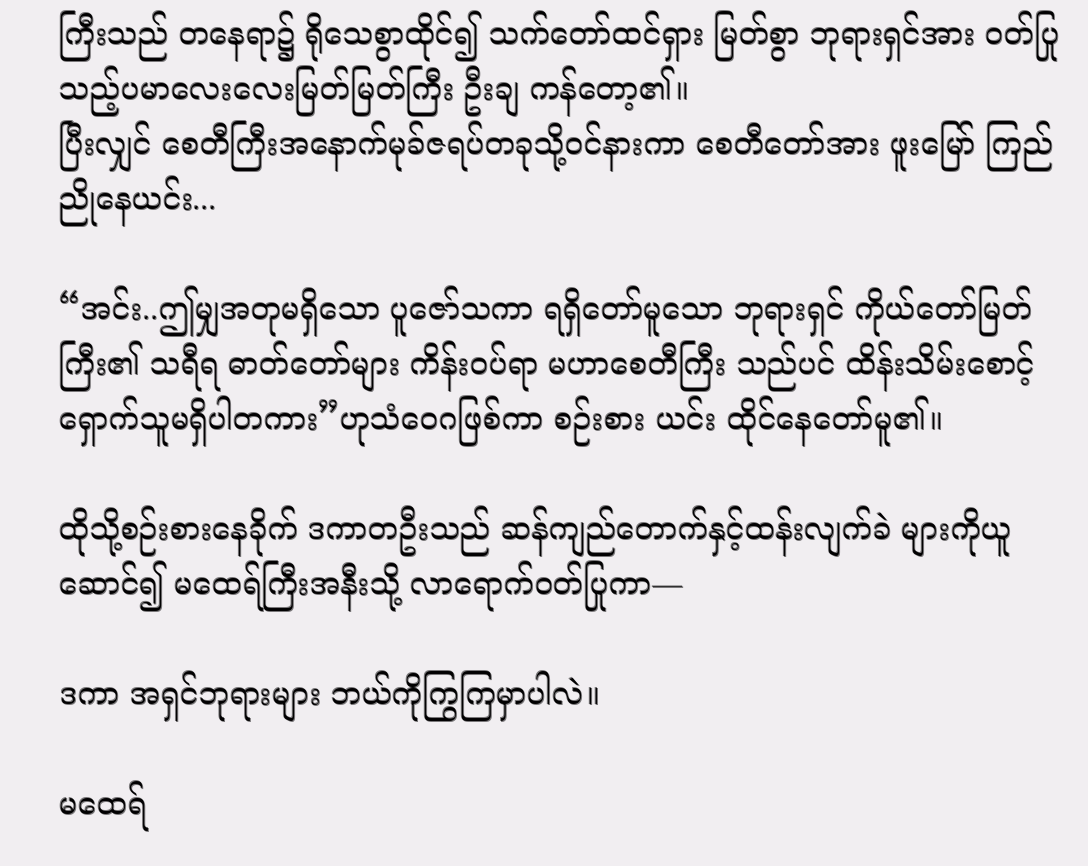ကြီးသည် တနေရာ၌ ရိုသေစွာထိုင်၍ သက်တော်ထင်ရှား မြတ်စွာ ဘုရားရှင်အား ဝတ်ပြုသည့်ပမာလေးလေးမြတ်မြတ်ကြီး ဦးချ ကန်တော့၏။
ပြီးလျှင် စေတီကြီးအနောက်မုခ်ဇရပ်တခုသို့ဝင်နားကာ စေတီတော်အား ဖူးမြော် ကြည်ညိုနေယင်း...

“အင်း..ဤမျှအတုမရှိသော ပူဇော်သကာ ရရှိတော်မူသော ဘုရားရှင် ကိုယ်တော်မြတ်ကြီး၏ သရီရ ဓာတ်တော်များ ကိန်းဝပ်ရာ မဟာစေတီကြီး သည်ပင် ထိန်းသိမ်းစောင့်ရှောက်သူမရှိပါတကား”ဟုသံဝေဂဖြစ်ကာ စဉ်းစား ယင်း ထိုင်နေတော်မူ၏။

ထိုသို့စဉ်းစားနေခိုက် ဒကာတဦးသည် ဆန်ကျည်တောက်နှင့်ထန်းလျက်ခဲ များကိုယူဆောင်၍ မထေရ်ကြီးအနီးသို့ လာရောက်ဝတ်ပြုကာ—

ဒကာ အရှင်ဘုရားများ ဘယ်ကိုကြွကြမှာပါလဲ။

မထေရ်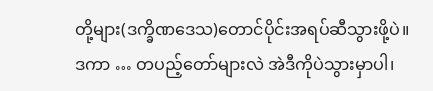တို့များ(ဒက္ခိဏဒေသ)တောင်ပိုင်းအရပ်ဆီသွားဖို့ပဲ။
ဒကာ … တပည့်တော်များလဲ အဲဒီကိုပဲသွားမှာပါ၊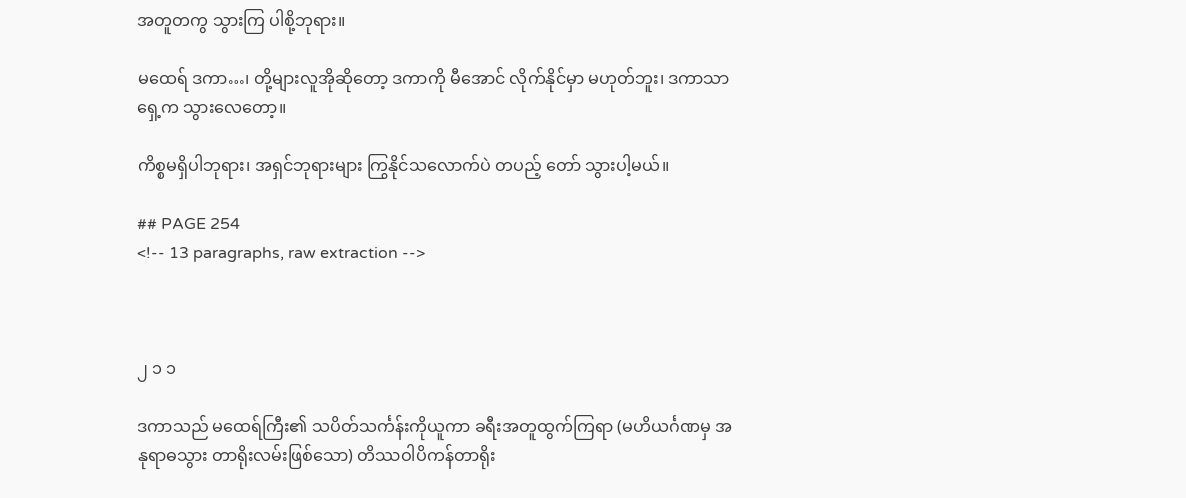အတူတကွ သွားကြ ပါစို့ဘုရား။

မထေရ် ဒကာ…၊ တို့များလူအိုဆိုတော့ ဒကာကို မီအောင် လိုက်နိုင်မှာ မဟုတ်ဘူး၊ ဒကာသာ ရှေ့က သွားလေတော့။

ကိစ္စမရှိပါဘုရား၊ အရှင်ဘုရားများ ကြွနိုင်သလောက်ပဲ တပည့် တော် သွားပါ့မယ်။

## PAGE 254
<!-- 13 paragraphs, raw extraction -->



၂ ၁ ၁

ဒကာသည် မထေရ်ကြီး၏ သပိတ်သင်္ကန်းကိုယူကာ ခရီးအတူထွက်ကြရာ (မဟိယင်္ဂဏမှ အနုရာဓသွား တာရိုးလမ်းဖြစ်သော) တိဿဝါပိကန်တာရိုး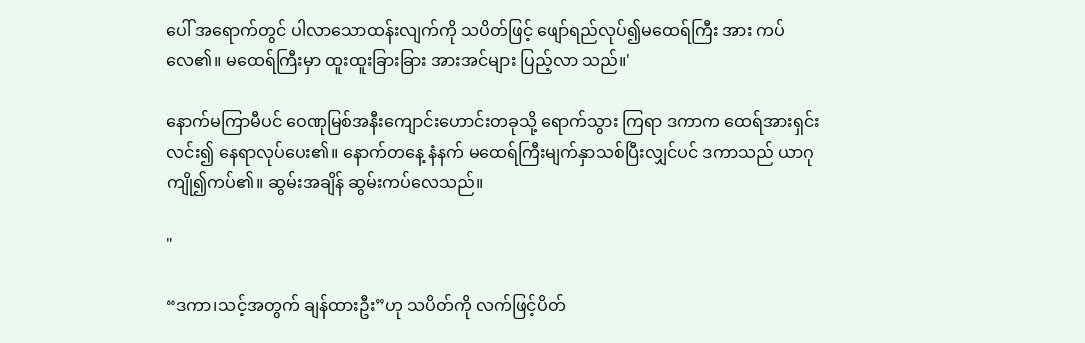ပေါ် အရောက်တွင် ပါလာသောထန်းလျက်ကို သပိတ်ဖြင့် ဖျော်ရည်လုပ်၍မထေရ်ကြီး အား ကပ်လေ၏။ မထေရ်ကြီးမှာ ထူးထူးခြားခြား အားအင်များ ပြည့်လာ သည်။'

နောက်မကြာမီပင် ဝေဏုမြစ်အနီးကျောင်းဟောင်းတခုသို့ ရောက်သွား ကြရာ ဒကာက ထေရ်အားရှင်းလင်း၍ နေရာလုပ်ပေး၏။ နောက်တနေ့ နံနက် မထေရ်ကြီးမျက်နှာသစ်ပြီးလျှင်ပင် ဒကာသည် ယာဂုကျို၍ကပ်၏။ ဆွမ်းအချိန် ဆွမ်းကပ်လေသည်။

"

“ဒကာ၊သင့်အတွက် ချန်ထားဦး”ဟု သပိတ်ကို လက်ဖြင့်ပိတ်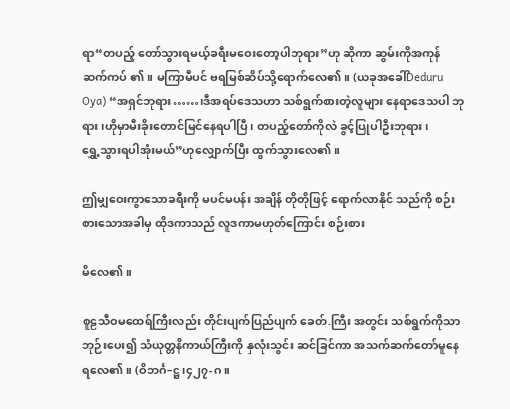ရာ“တပည့် တော်သွားရမယ့်ခရီးမဝေးတော့ပါဘုရား”ဟု ဆိုကာ ဆွမ်းကိုအကုန် ဆက်ကပ် ၏။ မကြာမီပင် ဗရမြစ်ဆိပ်သို့ရောက်လေ၏။ (ယခုအခေါ်Deduru Oya) “အရှင်ဘုရား……၊ဒီအရပ်ဒေသဟာ သစ်ရွက်စားတဲ့လူများ နေရာဒေသပါ ဘုရား၊ဟိုမှာမီးခိုးတောင်မြင်နေရပါပြီ၊ တပည့်တော်ကိုလဲ ခွင့်ပြုပါဦးဘုရား၊
ရွှေ့သွားရပါအုံးမယ်”ဟုလျှောက်ပြီး ထွက်သွားလေ၏။

ဤမျှဝေးကွာသောခရီးကို မပင်မပန်း အချိန် တိုတိုဖြင့် ရောက်လာနိုင် သည်ကို စဉ်းစားသောအခါမှ ထိုဒကာသည် လူဒကာမဟုတ်ကြောင်း စဉ်းစား

မိလေ၏။

စူဠသီဝမထေရ်ကြီးလည်း တိုင်းပျက်ပြည်ပျက် ခေတ်.ကြီး အတွင်း သစ်ရွက်ကိုသာ ဘုဉ်းပေး၍ သံယုတ္တနိကာယ်ကြီးကို နှလုံးသွင်း ဆင်ခြင်ကာ အသက်ဆက်တော်မူနေရလေ၏။ (ဝိဘင်္ဂ–ဋ္ဌ၊၄၂၇-ဂ။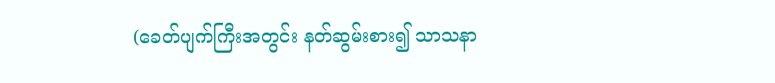(ခေတ်ပျက်ကြီးအတွင်း နတ်ဆွမ်းစား၍ သာသနာ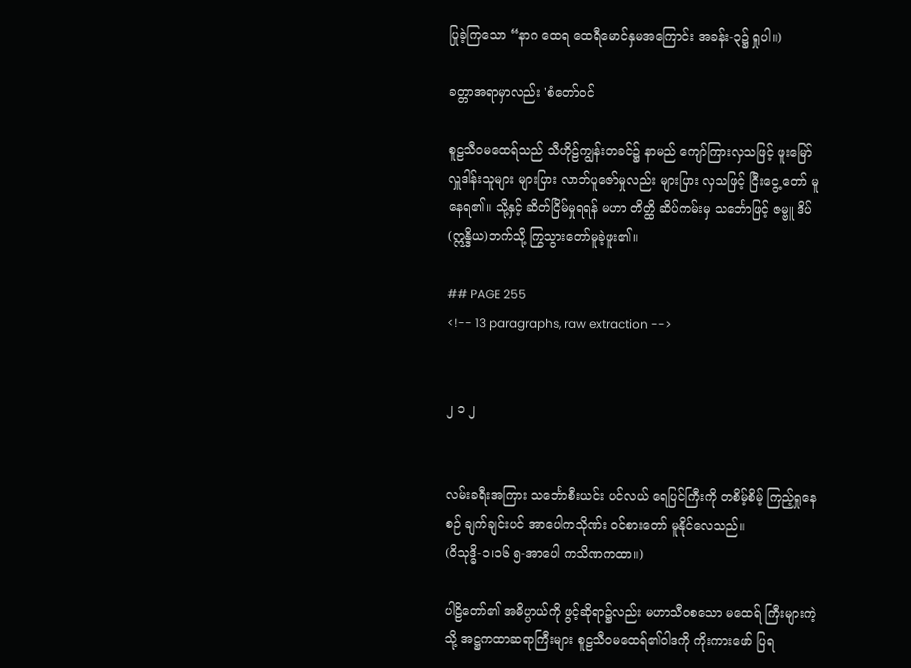ပြုခဲ့ကြသော “နာဂ ထေရ ထေရီမောင်နှမအကြောင်း အခန်း-၃၌ ရှုပါ။)

ခတ္တာအရာမှာလည်း 'စံတော်ဝင်

စူဠသီဝမထေရ်သည် သီဟိုဠ်ကျွန်းတခင်၌ နာမည် ကျော်ကြားလှသဖြင့် ဖူးမြော်လှူဒါန်းသူများ များပြား လာဘ်ပူဇော်မှုလည်း များပြား လှသဖြင့် ငြီးငွေ့ တော် မူနေရ၏။ သို့နှင့် ဆိတ်ငြိမ်မှုရရန် မဟာ တိတ္ထိ ဆိပ်ကမ်းမှ သင်္ဘောဖြင့် ဇမ္ဗူ ဒိပ်(ဣန္ဒိယ)ဘက်သို့ ကြွသွားတော်မူခဲ့ဖူး၏။

## PAGE 255
<!-- 13 paragraphs, raw extraction -->


၂ ၁ ၂


လမ်းခရီးအကြား သင်္ဘောစီးယင်း ပင်လယ် ရေပြင်ကြီးကို တစိမ့်စိမ့် ကြည့်ရှုနေစဉ် ချက်ချင်းပင် အာပေါကသိုဏ်း ဝင်စားတော် မူနိုင်လေသည်။
(ဝိသုဒ္ဓိ-၁၊၁၆ ၅-အာပေါ ကသိဏကထာ။)

ပါဠိတော်၏ အဓိပ္ပာယ်ကို ဖွင့်ဆိုရာ၌လည်း မဟာသီဝစသော မထေရ် ကြီးများကဲ့သို့ အဋ္ဌကထာဆရာကြီးများ စူဠသီဝမထေရ်၏ဝါဒကို ကိုးကားဖော် ပြရ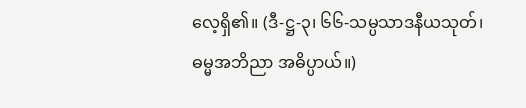လေ့ရှိ၏။ (ဒီ-ဋ္ဌ-၃၊ ၆၆-သမ္ပသာဒနီယသုတ်၊ဓမ္မအဘိညာ အဓိပ္ပာယ်။)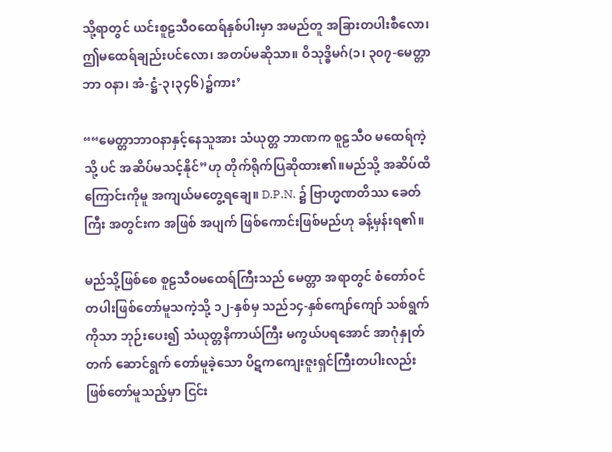သို့ရာတွင် ယင်းစူဠသီဝထေရ်နှစ်ပါးမှာ အမည်တူ အခြားတပါးစီလော၊
ဤမထေရ်ချည်းပင်လော၊ အတပ်မဆိုသာ။ ဝိသုဒ္ဓိမဂ်(၁၊ ၃၀၇-မေတ္တာ ဘာ ဝနာ၊ အံ-ဋ္ဌံ-၃၊၃၄၆)၌ကား’

““မေတ္တာဘာဝနာနှင့်နေသူအား သံယုတ္တ ဘာဏက စူဠသီဝ မထေရ်ကဲ့သို့ ပင် အဆိပ်မသင့်နိုင်”ဟု တိုက်ရိုက်ပြဆိုထား၏။မည်သို့ အဆိပ်ထိကြောင်းကိုမူ အကျယ်မတွေ့ရချေ။ D.P.N. ၌ ဗြာဟ္မဏတိဿ ခေတ်ကြီး အတွင်းက အဖြစ် အပျက် ဖြစ်ကောင်းဖြစ်မည်ဟု ခန့်မှန်းရ၏။

မည်သို့ဖြစ်စေ စူဠသီဝမထေရ်ကြီးသည် မေတ္တာ အရာတွင် စံတော်ဝင် တပါးဖြစ်တော်မူသကဲ့သို့ ၁၂-နှစ်မှ သည်၁၄-နှစ်ကျော်ကျော် သစ်ရွက်ကိုသာ ဘုဉ်းပေး၍ သံယုတ္တနိကာယ်ကြီး မကွယ်ပရအောင် အာဂုံနှုတ်တက် ဆောင်ရွက် တော်မူခဲ့သော ပိဋကကျေးဇူးရှင်ကြီးတပါးလည်း ဖြစ်တော်မူသည့်မှာ ငြင်း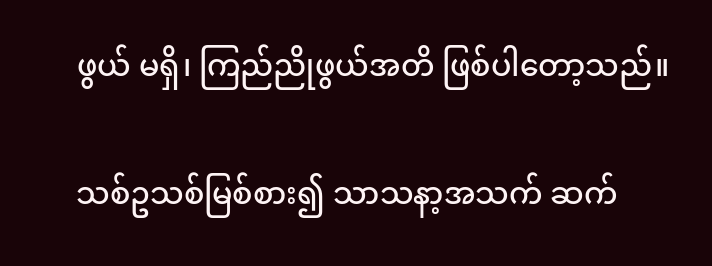ဖွယ် မရှိ၊ ကြည်ညိုဖွယ်အတိ ဖြစ်ပါတော့သည်။

သစ်ဥသစ်မြစ်စား၍ သာသနာ့အသက် ဆက်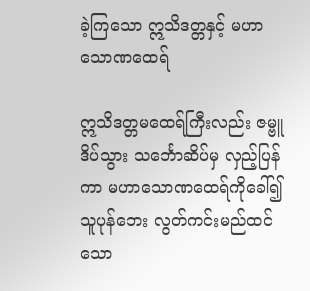ခဲ့ကြသော ဣသိဒတ္တနှင့် မဟာသောဏထေရ်

ဣသိဒတ္တမထေရ်ကြီးလည်း ဇမ္ဗူ ဒိပ်သွား သင်္ဘောဆိပ်မှ လှည့်ပြန်ကာ မဟာသောဏထေရ်ကိုခေါ်၍ သူပုန်ဘေး လွတ်ကင်းမည်ထင်သော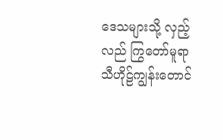ဒေသများသို့ လှည့်လည် ကြွတော်မူရာ သီဟိုဠ်ကျွန်းတောင်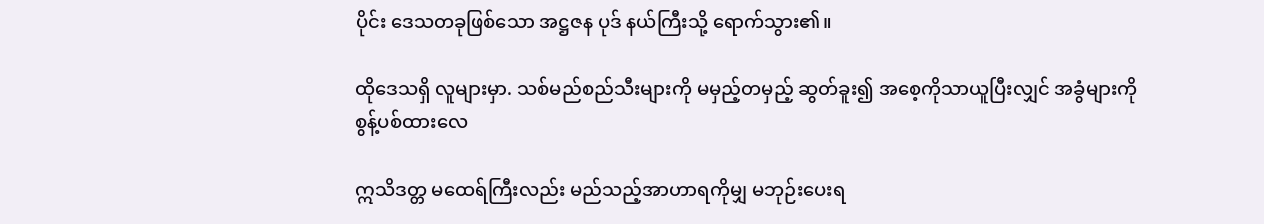ပိုင်း ဒေသတခုဖြစ်သော အဋ္ဌဇန ပုဒ် နယ်ကြီးသို့ ရောက်သွား၏။

ထိုဒေသရှိ လူများမှာ. သစ်မည်စည်သီးများကို မမှည့်တမှည့် ဆွတ်ခူး၍ အစေ့ကိုသာယူပြီးလျှင် အခွံများကိုစွန့်ပစ်ထားလေ

ဣသိဒတ္တ မထေရ်ကြီးလည်း မည်သည့်အာဟာရကိုမျှ မဘုဉ်းပေးရ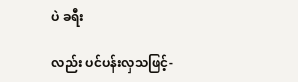ပဲ ခရီး

လည်း ပင်ပန်းလှသဖြင့်-